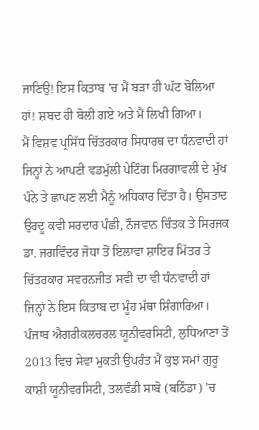ਜਾਣਿਉ! ਇਸ ਕਿਤਾਬ 'ਚ ਮੈਂ ਬੜਾ ਹੀ ਘੱਟ ਬੋਲਿਆ ਹਾਂ! ਸ਼ਬਦ ਹੀ ਬੋਲੀ ਗਏ ਅਤੇ ਮੈਂ ਲਿਖੀ ਗਿਆ।
ਮੈਂ ਵਿਸ਼ਵ ਪ੍ਰਸਿੱਧ ਚਿੱਤਰਕਾਰ ਸਿਧਾਰਥ ਦਾ ਧੰਨਵਾਦੀ ਹਾਂ ਜਿਨ੍ਹਾਂ ਨੇ ਆਪਣੀ ਵਡਮੁੱਲੀ ਪੇਟਿੰਗ ਮਿਰਗਾਵਲੀ ਦੇ ਮੁੱਖ ਪੰਨੇ ਤੇ ਛਾਪਣ ਲਈ ਮੈਨੂੰ ਅਧਿਕਾਰ ਦਿੱਤਾ ਹੈ। ਉਸਤਾਦ ਉਰਦੂ ਕਵੀ ਸਰਦਾਰ ਪੰਛੀ, ਨੌਜਵਾਨ ਚਿੰਤਕ ਤੇ ਸਿਰਜਕ ਡਾ. ਜਗਵਿੰਦਰ ਜੋਧਾ ਤੋਂ ਇਲਾਵਾ ਸ਼ਾਇਰ ਮਿੱਤਰ ਤੇ ਚਿੱਤਰਕਾਰ ਸਵਰਨਜੀਤ ਸਵੀ ਦਾ ਵੀ ਧੰਨਵਾਦੀ ਹਾਂ ਜਿਨ੍ਹਾਂ ਨੇ ਇਸ ਕਿਤਾਬ ਦਾ ਮੂੰਹ ਮੱਥਾ ਸ਼ਿੰਗਾਰਿਆ।
ਪੰਜਾਬ ਐਗਰੀਕਲਚਰਲ ਯੂਨੀਵਰਸਿਟੀ, ਲੁਧਿਆਣਾ ਤੋਂ 2013 ਵਿਚ ਸੇਵਾ ਮੁਕਤੀ ਉਪਰੰਤ ਮੈਂ ਕੁਝ ਸਮਾਂ ਗੁਰੂ ਕਾਸ਼ੀ ਯੂਨੀਵਰਸਿਟੀ, ਤਲਵੰਡੀ ਸਾਬੋ (ਬਠਿੰਡਾ) ’ਚ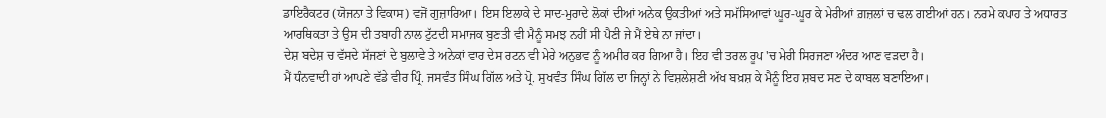ਡਾਇਰੈਕਟਰ (ਯੋਜਨਾ ਤੇ ਵਿਕਾਸ) ਵਜੋਂ ਗੁਜ਼ਾਰਿਆ। ਇਸ ਇਲਾਕੇ ਦੇ ਸਾਦ-ਮੁਰਾਦੇ ਲੋਕਾਂ ਦੀਆਂ ਅਨੇਕ ਉਕਤੀਆਂ ਅਤੇ ਸਮੱਸਿਆਵਾਂ ਘੂਰ-ਘੂਰ ਕੇ ਮੇਰੀਆਂ ਗ਼ਜ਼ਲਾਂ ਚ ਢਲ ਗਈਆਂ ਹਨ। ਨਰਮੇ ਕਪਾਹ ਤੇ ਅਧਾਰਤ ਆਰਥਿਕਤਾ ਤੇ ਉਸ ਦੀ ਤਬਾਹੀ ਨਾਲ ਟੁੱਟਦੀ ਸਮਾਜਕ ਬੁਣਤੀ ਵੀ ਮੈਨੂੰ ਸਮਝ ਨਹੀਂ ਸੀ ਪੈਣੀ ਜੇ ਮੈਂ ਏਥੇ ਨਾ ਜਾਂਦਾ।
ਦੇਸ਼ ਬਦੇਸ਼ ਚ ਵੱਸਦੇ ਸੱਜਣਾਂ ਦੇ ਬੁਲਾਵੇ ਤੇ ਅਨੇਕਾਂ ਵਾਰ ਦੇਸ ਰਟਨ ਵੀ ਮੇਰੇ ਅਨੁਭਵ ਨੂੰ ਅਮੀਰ ਕਰ ਗਿਆ ਹੈ। ਇਹ ਵੀ ਤਰਲ ਰੂਪ 'ਚ ਮੇਰੀ ਸਿਰਜਣਾ ਅੰਦਰ ਆਣ ਵੜਦਾ ਹੈ।
ਮੈਂ ਧੰਨਵਾਦੀ ਹਾਂ ਆਪਣੇ ਵੱਡੇ ਵੀਰ ਪ੍ਰਿੰ. ਜਸਵੰਤ ਸਿੰਘ ਗਿੱਲ ਅਤੇ ਪ੍ਰੋ. ਸੁਖਵੰਤ ਸਿੰਘ ਗਿੱਲ ਦਾ ਜਿਨ੍ਹਾਂ ਨੇ ਵਿਸ਼ਲੇਸ਼ਣੀ ਅੱਖ ਬਖ਼ਸ਼ ਕੇ ਮੈਨੂੰ ਇਹ ਸ਼ਬਦ ਸਣ ਦੇ ਕਾਬਲ ਬਣਾਇਆ।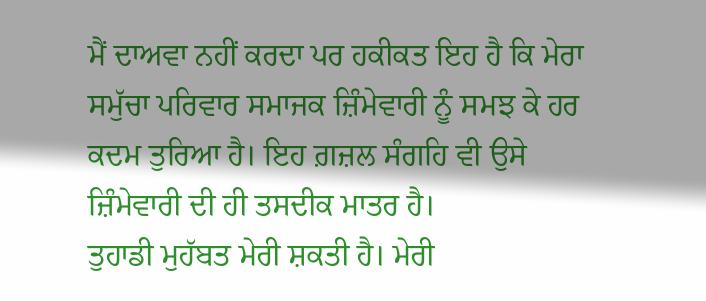ਮੈਂ ਦਾਅਵਾ ਨਹੀਂ ਕਰਦਾ ਪਰ ਹਕੀਕਤ ਇਹ ਹੈ ਕਿ ਮੇਰਾ ਸਮੁੱਚਾ ਪਰਿਵਾਰ ਸਮਾਜਕ ਜ਼ਿੰਮੇਵਾਰੀ ਨੂੰ ਸਮਝ ਕੇ ਹਰ ਕਦਮ ਤੁਰਿਆ ਹੈ। ਇਹ ਗ਼ਜ਼ਲ ਸੰਗਹਿ ਵੀ ਉਸੇ ਜ਼ਿੰਮੇਵਾਰੀ ਦੀ ਹੀ ਤਸਦੀਕ ਮਾਤਰ ਹੈ।
ਤੁਹਾਡੀ ਮੁਹੱਬਤ ਮੇਰੀ ਸ਼ਕਤੀ ਹੈ। ਮੇਰੀ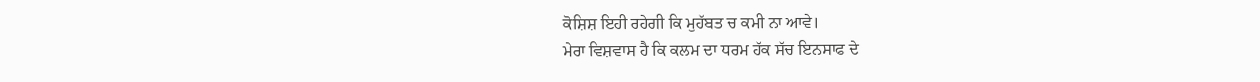ਕੋਸ਼ਿਸ਼ ਇਹੀ ਰਹੇਗੀ ਕਿ ਮੁਹੱਬਤ ਚ ਕਮੀ ਨਾ ਆਵੇ।
ਮੇਰਾ ਵਿਸ਼ਵਾਸ ਹੈ ਕਿ ਕਲਮ ਦਾ ਧਰਮ ਹੱਕ ਸੱਚ ਇਨਸਾਫ ਦੇ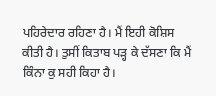ਪਹਿਰੇਦਾਰ ਰਹਿਣਾ ਹੈ। ਮੈਂ ਇਹੀ ਕੋਸ਼ਿਸ ਕੀਤੀ ਹੈ। ਤੁਸੀਂ ਕਿਤਾਬ ਪੜ੍ਹ ਕੇ ਦੱਸਣਾ ਕਿ ਮੈਂ ਕਿੰਨਾ ਕੁ ਸਹੀ ਕਿਹਾ ਹੈ।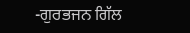-ਗੁਰਭਜਨ ਗਿੱਲ